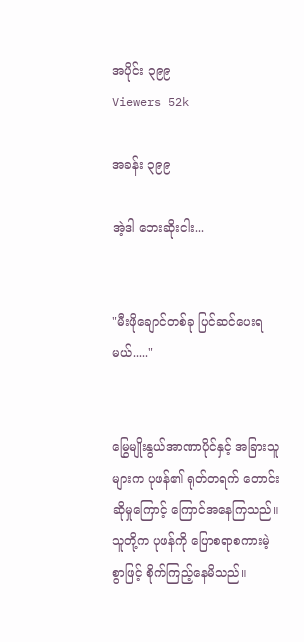အပိုင်း ၃၉၉
Viewers 52k

အခန်း ၃၉၉

အဲ့ဒါ ဘေးဆိုးငါး...


"မီးဖိုချောင်တစ်ခု ပြင်ဆင်ပေးရမယ်....."


မြွေမျိုးနွယ်အာဏာပိုင်နှင့် အခြားသူများက ပုဖန်၏ ရုတ်တရက် တောင်းဆိုမှုကြောင့် ကြောင်အနေကြသည်။သူတို့က ပုဖန်ကို ပြောစရာစကားမဲ့စွာဖြင့် စိုက်ကြည့်နေမိသည်။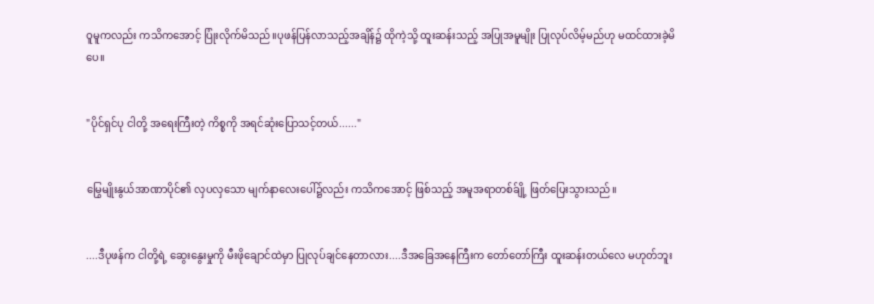ဝူမူကလည်း ကသိကအောင့် ပြုံးလိုက်မိသည်။ပုဖန်ပြန်လာသည့်အချိန်၌ ထိုကဲ့သို့ ထူးဆန်းသည့် အပြုအမူမျိုး ပြုလုပ်လိမ့်မည်ဟု မထင်ထားခဲ့မိပေ။


"ပိုင်ရှင်ပု ငါတို့ အရေးကြီးတဲ့ ကိစ္စကို အရင်ဆုံးပြောသင့်တယ်......"


မြွေမျိုးနွယ်အာဏာပိုင်၏ လှပလှသော မျက်နာလေးပေါ်၌လည်း ကသိကအောင့် ဖြစ်သည့် အမူအရာတစ်ခ်ျို့ ဖြတ်ပြေးသွားသည်။


....ဒီပုဖန်က ငါတို့ရဲ့ ဆွေးနွေးမှုကို မီးဖိုချောင်ထဲမှာ ပြုလုပ်ချင်နေတာလား....ဒီအခြေအနေကြီးက တော်တော်ကြီး ထူးဆန်းတယ်လေ မဟုတ်ဘူး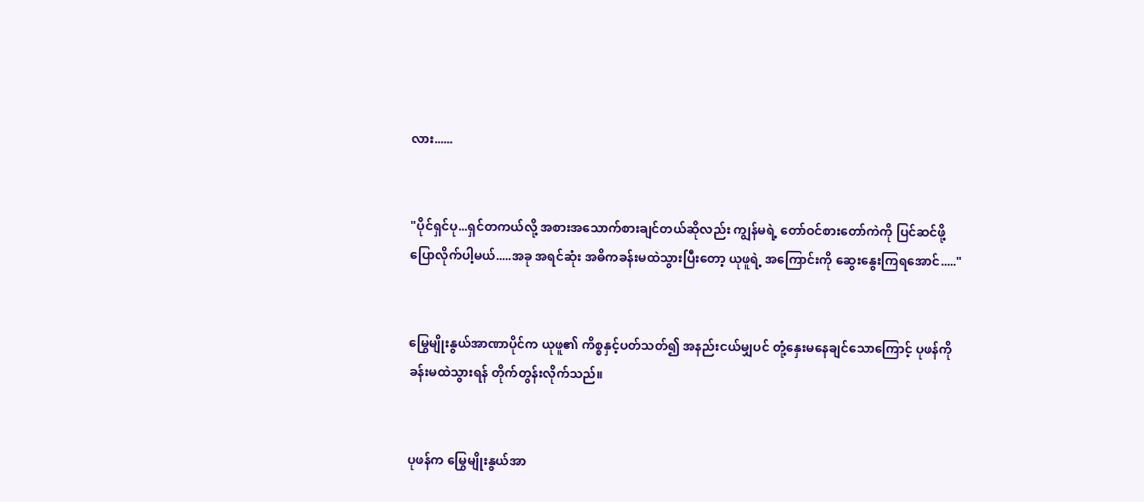လား......


"ပိုင်ရှင်ပု...ရှင်တကယ်လို့ အစားအသောက်စားချင်တယ်ဆိုလည်း ကျွန်မရဲ့ တော်ဝင်စားတော်ကဲကို ပြင်ဆင်ဖို့ ပြောလိုက်ပါ့မယ်.....အခု အရင်ဆုံး အဓိကခန်းမထဲသွားပြီးတော့ ယုဖူရဲ့ အကြောင်းကို ဆွေးနွေးကြရအောင်....."


မြွေမျိုးနွယ်အာဏာပိုင်က ယုဖူ၏ ကိစ္စနှင့်ပတ်သတ်၍ အနည်းငယ်မျှပင် တုံ့နှေးမနေချင်သောကြောင့် ပုဖန်ကို ခန်းမထဲသွားရန် တိုက်တွန်းလိုက်သည်။


ပုဖန်က မြွေမျိုးနွယ်အာ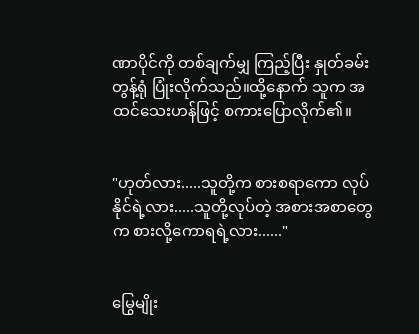ဏာပိုင်ကို တစ်ချက်မျှ ကြည့်ပြီး နှုတ်ခမ်းတွန့်ရုံ ပြုံးလိုက်သည်။ထို့နောက် သူက အထင်သေးဟန်ဖြင့် စကားပြောလိုက်၏။


"ဟုတ်လား.....သူတို့က စားစရာကော လုပ်နိုင်ရဲ့လား.....သူတို့လုပ်တဲ့ အစားအစာတွေက စားလို့ကောရရဲ့လား......"


မြွေမျိုး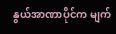နွယ်အာဏာပိုင်က မျက်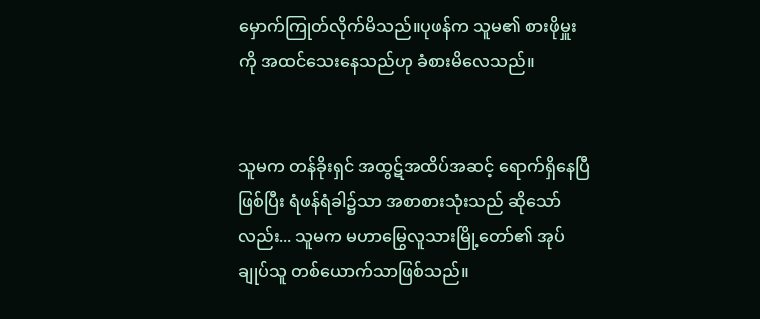မှောက်ကြုတ်လိုက်မိသည်။ပုဖန်က သူမ၏ စားဖိုမှူးကို အထင်သေးနေသည်ဟု ခံစားမိလေသည်။


သူမက တန်ခိုးရှင် အထွဋ်အထိပ်အဆင့် ရောက်ရှိနေပြီဖြစ်ပြီး ရံဖန်ရံခါ၌သာ အစာစားသုံးသည် ဆိုသော်လည်း... သူမက မဟာမြွေလူသားမြို့တော်၏ အုပ်ချုပ်သူ တစ်ယောက်သာဖြစ်သည်။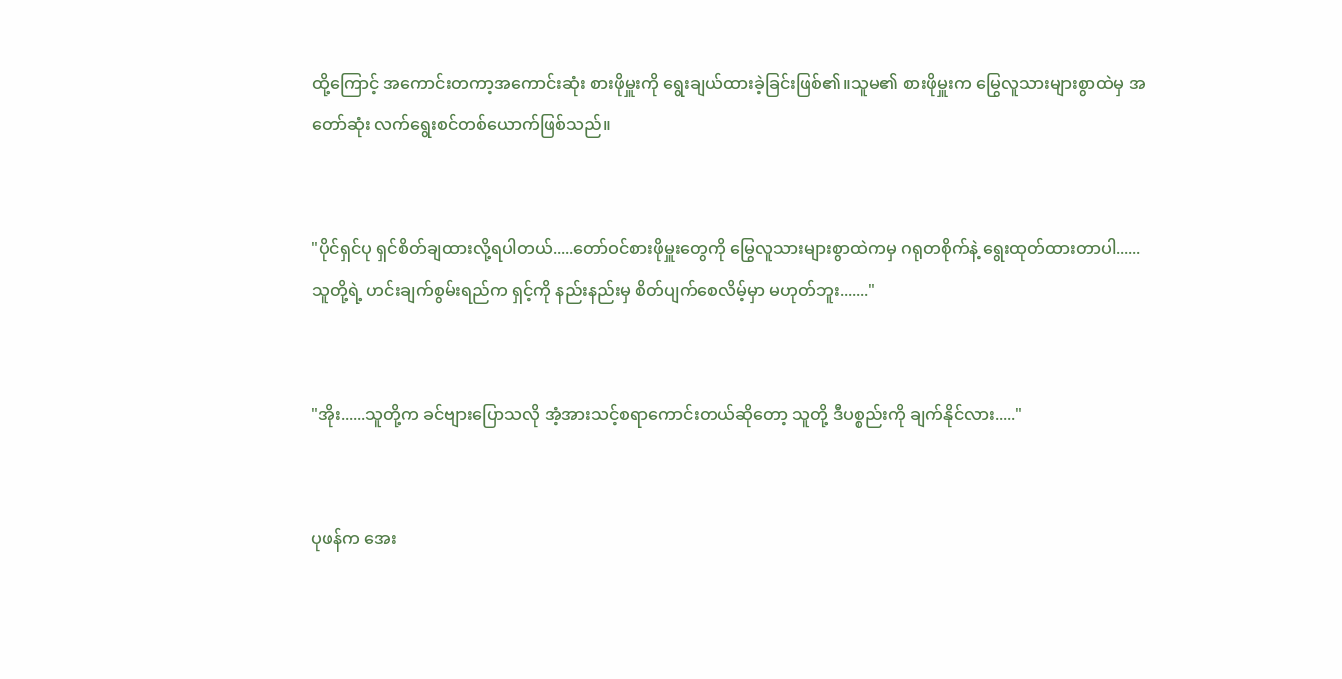ထို့ကြောင့် အကောင်းတကာ့အကောင်းဆုံး စားဖိုမှူးကို ရွေးချယ်ထားခဲ့ခြင်းဖြစ်၏။သူမ၏ စားဖိုမှူးက မြွေလူသားများစွာထဲမှ အတော်ဆုံး လက်ရွေးစင်တစ်ယောက်ဖြစ်သည်။


"ပိုင်ရှင်ပု ရှင်စိတ်ချထားလို့ရပါတယ်.....တော်ဝင်စားဖိုမှူးတွေကို မြွေလူသားများစွာထဲကမှ ဂရုတစိုက်နဲ့ ရွေးထုတ်ထားတာပါ......သူတို့ရဲ့ ဟင်းချက်စွမ်းရည်က ရှင့်ကို နည်းနည်းမှ စိတ်ပျက်စေလိမ့်မှာ မဟုတ်ဘူး......."


"အိုး......သူတို့က ခင်ဗျားပြောသလို အံ့အားသင့်စရာကောင်းတယ်ဆိုတော့ သူတို့ ဒီပစ္စည်းကို ချက်နိုင်လား....."


ပုဖန်က အေး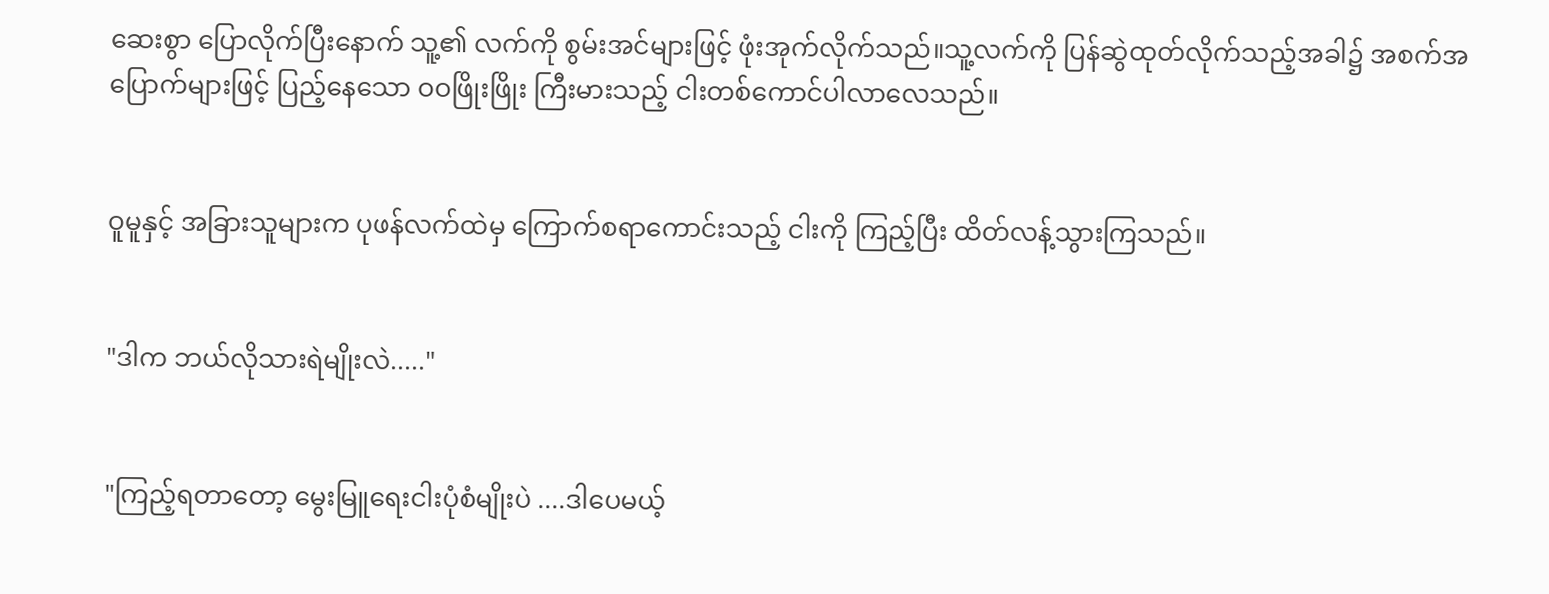ဆေးစွာ ပြောလိုက်ပြီးနောက် သူ့၏ လက်ကို စွမ်းအင်များဖြင့် ဖုံးအုက်လိုက်သည်။သူ့လက်ကို ပြန်ဆွဲထုတ်လိုက်သည့်အခါ၌ အစက်အပြောက်များဖြင့် ပြည့်နေသော ဝဝဖြိုးဖြိုး ကြီးမားသည့် ငါးတစ်ကောင်ပါလာလေသည်။


ဝူမူနှင့် အခြားသူများက ပုဖန်လက်ထဲမှ ကြောက်စရာကောင်းသည့် ငါးကို ကြည့်ပြီး ထိတ်လန့်သွားကြသည်။


"ဒါက ဘယ်လိုသားရဲမျိုးလဲ....."


"ကြည့်ရတာတော့ မွေးမြူရေးငါးပုံစံမျိုးပဲ ....ဒါပေမယ့်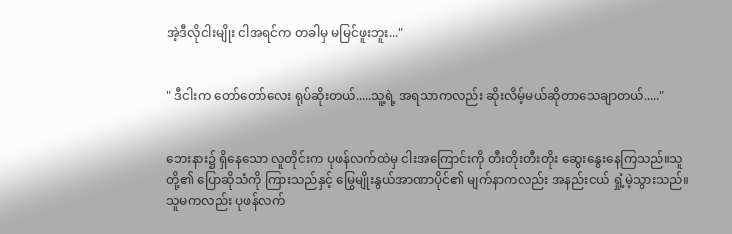အဲ့ဒီလိုငါးမျိုး ငါအရင်က တခါမှ မမြင်ဖူးဘူး..."


" ဒီငါးက တော်တော်လေး ရုပ်ဆိုးတယ်.....သူ့ရဲ့ အရသာကလည်း ဆိုးလိမ့်မယ်ဆိုတာသေချာတယ်....."


ဘေးနား၌ ရှိနေသော လူတိုင်းက ပုဖန်လက်ထဲမှ ငါးအကြောင်းကို တီးတိုးတီးတိုး ဆွေးနွေးနေကြသည်။သူတို့၏ ပြောဆိုသံကို ကြားသည်နှင့် မြွေမျိုးနွယ်အာဏာပိုင်၏ မျက်နာကလည်း အနည်းငယ် ရှုံ့မဲ့သွားသည်။သူမကလည်း ပုဖန်လက်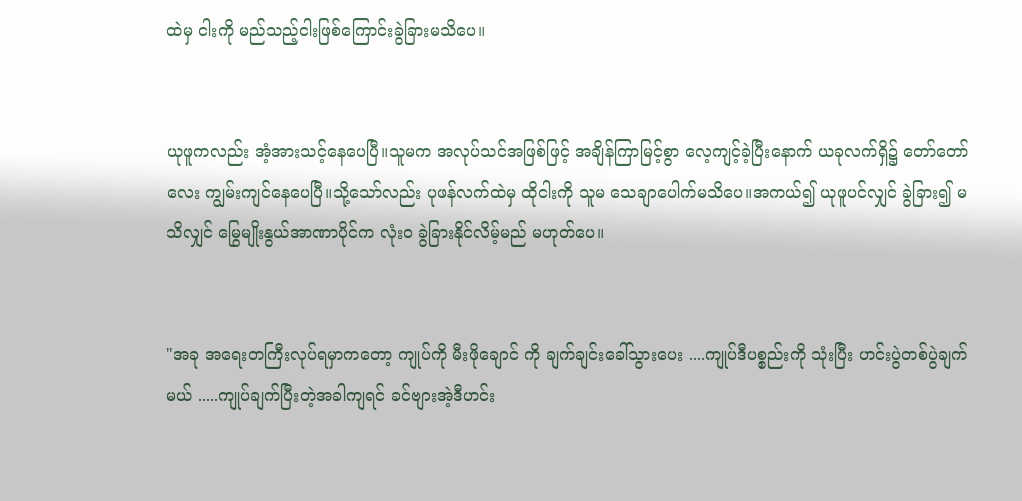ထဲမှ ငါးကို မည်သည့်ငါးဖြစ်ကြောင်းခွဲခြားမသိပေ။


ယုဖူကလည်း အံ့အားသင့်နေပေပြီ။သူမက အလုပ်သင်အဖြစ်ဖြင့် အချိန်ကြာမြင့်စွာ လေ့ကျင့်ခဲ့ပြီးနောက် ယခုလက်ရှိ၌ တော်တော်လေး ကျွမ်းကျင်နေပေပြီ။သို့သော်လည်း ပုဖန်လက်ထဲမှ ထိုငါးကို သူမ သေချာပေါက်မသိပေ။အကယ်၍ ယုဖူပင်လျှင် ခွဲခြား၍ မသိလျှင် မြွေမျိုးနွယ်အာဏာပိုင်က လုံးဝ ခွဲခြားနိုင်လိမ့်မည် မဟုတ်ပေ။


"အခု အရေးတကြီးလုပ်ရမှာကတော့ ကျုပ်ကို မီးဖိုချောင် ကို ချက်ချင်းခေါ်သွားပေး ....ကျုပ်ဒီပစ္စည်းကို သုံးပြီး ဟင်းပွဲတစ်ပွဲချက်မယ် .....ကျုပ်ချက်ပြီးတဲ့အခါကျရင် ခင်ဗျားအဲ့ဒီဟင်း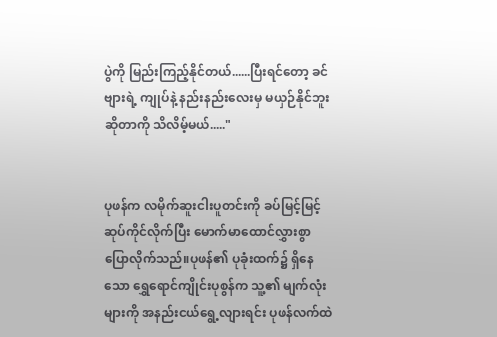ပွဲကို မြည်းကြည့်နိုင်တယ်......ပြီးရင်တော့ ခင်ဗျားရဲ့ ကျုပ်နဲ့ နည်းနည်းလေးမှ မယှဉ်နိုင်ဘူးဆိုတာကို သိလိမ့်မယ်....."


ပုဖန်က လမိုက်ဆူးငါးပူတင်းကို ခပ်မြင့်မြင့် ဆုပ်ကိုင်လိုက်ပြီး မောက်မာထောင်လွှားစွာ ပြောလိုက်သည်။ပုဖန်၏ ပုခုံးထက်၌ ရှိနေသော ရွှေရောင်ကျိုင်းပုစွန်က သူ့၏ မျက်လုံးများကို အနည်းငယ်ရွေ့လျားရင်း ပုဖန်လက်ထဲ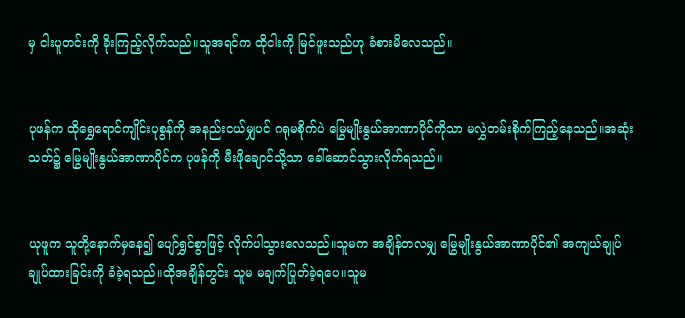မှ ငါးပူတင်းကို ခိုးကြည့်လိုက်သည်။သူအရင်က ထိုငါးကို မြင်ဖူးသည်ဟု ခံစားမိလေသည်။


ပုဖန်က ထိုရွှေရောင်ကျိုင်းပုစွန်ကို အနည်းငယ်မျှပင် ဂရုမစိုက်ပဲ မြွေမျိုးနွယ်အာဏာပိုင်ကိုသာ မလွှဲတမ်းစိုက်ကြည့်နေသည်။အဆုံးသတ်၌ မြွေမျိုးနွယ်အာဏာပိုင်က ပုဖန်ကို မီးဖိုချောင်သို့သာ ခေါ်ဆောင်သွားလိုက်ရသည်။


ယုဖူက သူတို့နောက်မှနေ၍ ပျော်ရွှင်စွာဖြင့် လိုက်ပါသွားလေသည်။သူမက အချိန်တလမျှ မြွေမျိုးနွယ်အာဏာပိုင်၏ အကျယ်ချုပ် ချုပ်ထားခြင်းကို ခံခဲ့ရသည်။ထိုအချိန်တွင်း သူမ မချက်ပြုတ်ခဲ့ရပေ။သူမ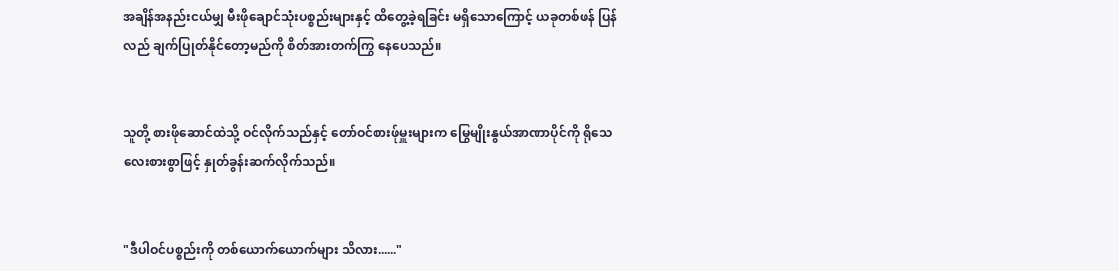အချိန်အနည်းငယ်မျှ မီးဖိုချောင်သုံးပစ္စည်းများနှင့် ထိတွေ့ခဲ့ရခြင်း မရှိသောကြောင့် ယခုတစ်ဖန် ပြန်လည် ချက်ပြုတ်နိုင်တော့မည်ကို စိတ်အားတက်ကြွ နေပေသည်။


သူတို့ စားဖိုဆောင်ထဲသို့ ဝင်လိုက်သည်နှင့် တော်ဝင်စားဖ်ုမှူးများက မြွေမျိုးနွယ်အာဏာပိုင်ကို ရိုသေလေးစားစွာဖြင့် နှုတ်ခွန်းဆက်လိုက်သည်။


"ဒီပါဝင်ပစ္စည်းကို တစ်ယောက်ယောက်များ သိလား......"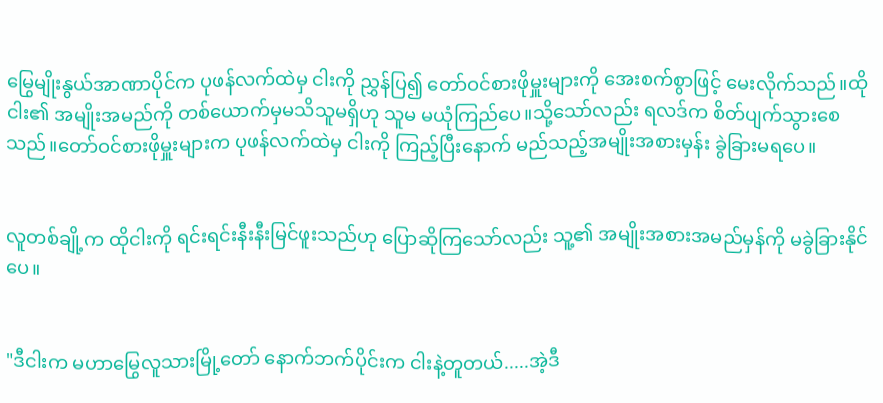မြွေမျိုးနွယ်အာဏာပိုင်က ပုဖန်လက်ထဲမှ ငါးကို ညွှန်ပြ၍ တော်ဝင်စားဖိုမှူးများကို အေးစက်စွာဖြင့် မေးလိုက်သည်။ထိုငါး၏ အမျိုးအမည်ကို တစ်ယောက်မှမသိသူမရှိဟု သူမ မယုံကြည်ပေ။သို့သော်လည်း ရလဒ်က စိတ်ပျက်သွားစေသည်။တော်ဝင်စားဖိုမှူးများက ပုဖန်လက်ထဲမှ ငါးကို ကြည့်ပြီးနောက် မည်သည့်အမျိုးအစားမှန်း ခွဲခြားမရပေ။


လူတစ်ချို့က ထိုငါးကို ရင်းရင်းနီးနီးမြင်ဖူးသည်ဟု ပြောဆိုကြသော်လည်း သူ့၏ အမျိုးအစားအမည်မှန်ကို မခွဲခြားနိုင်ပေ။


"ဒီငါးက မဟာမြွေလူသားမြို့တော် နောက်ဘက်ပိုင်းက ငါးနဲ့တူတယ်.....အဲ့ဒီ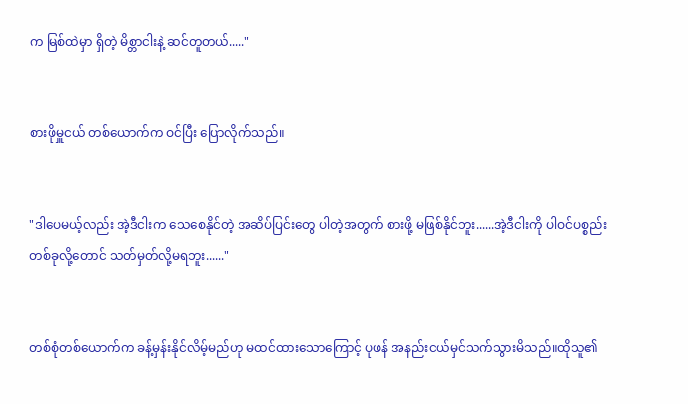က မြစ်ထဲမှာ ရှိတဲ့ မိစ္တာငါးနဲ့ ဆင်တူတယ်....."


စားဖိုမှူငယ် တစ်ယောက်က ဝင်ပြီး ပြောလိုက်သည်။


"ဒါပေမယ့်လည်း အဲ့ဒီငါးက သေစေနိုင်တဲ့ အဆိပ်ပြင်းတွေ ပါတဲ့အတွက် စားဖို့ မဖြစ်နိုင်ဘူး......အဲ့ဒီငါးကို ပါဝင်ပစ္စည်းတစ်ခုလို့တောင် သတ်မှတ်လို့မရဘူး......"


တစ်စုံတစ်ယောက်က ခန့်မှန်းနိုင်လိမ့်မည်ဟု မထင်ထားသောကြောင့် ပုဖန် အနည်းငယ်မှင်သက်သွားမိသည်။ထိုသူ၏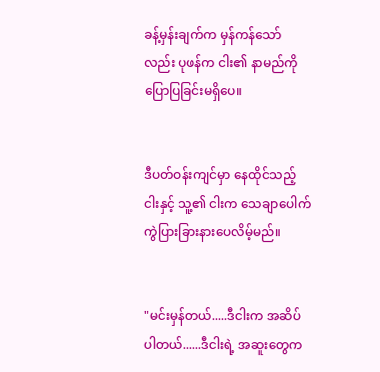ခန့်မှန်းချက်က မှန်ကန်သော်လည်း ပုဖန်က ငါး၏ နာမည်ကို ပြောပြခြင်းမရှိပေ။


ဒီပတ်ဝန်းကျင်မှာ နေထိုင်သည့် ငါးနှင့် သူ့၏ ငါးက သေချာပေါက် ကွဲပြားခြားနားပေလိမ့်မည်။


"မင်းမှန်တယ်.....ဒီငါးက အဆိပ်ပါတယ်......ဒီငါးရဲ့ အဆူးတွေက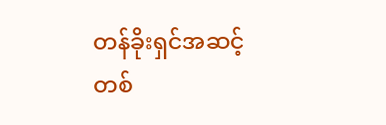တန်ခိုးရှင်အဆင့်တစ်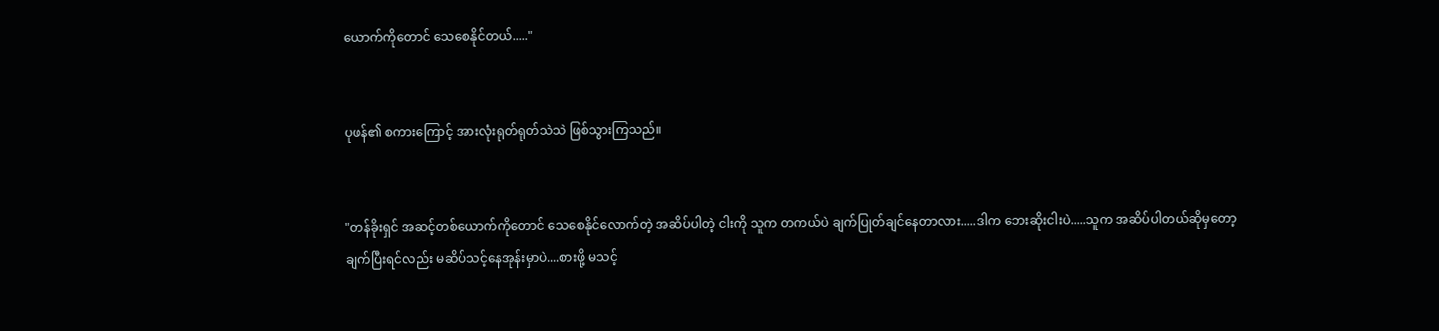ယောက်ကိုတောင် သေစေနိုင်တယ်....."


ပုဖန်၏ စကားကြောင့် အားလုံးရုတ်ရုတ်သဲသဲ ဖြစ်သွားကြသည်။


"တန်ခိုးရှင် အဆင့်တစ်ယောက်ကိုတောင် သေစေနိုင်လောက်တဲ့ အဆိပ်ပါတဲ့ ငါးကို သူက တကယ်ပဲ ချက်ပြုတ်ချင်နေတာလား.....ဒါက ဘေးဆိုးငါးပဲ.....သူက အဆိပ်ပါတယ်ဆိုမှတော့ ချက်ပြီးရင်လည်း မဆိပ်သင့်နေအုန်းမှာပဲ....စားဖို့ မသင့်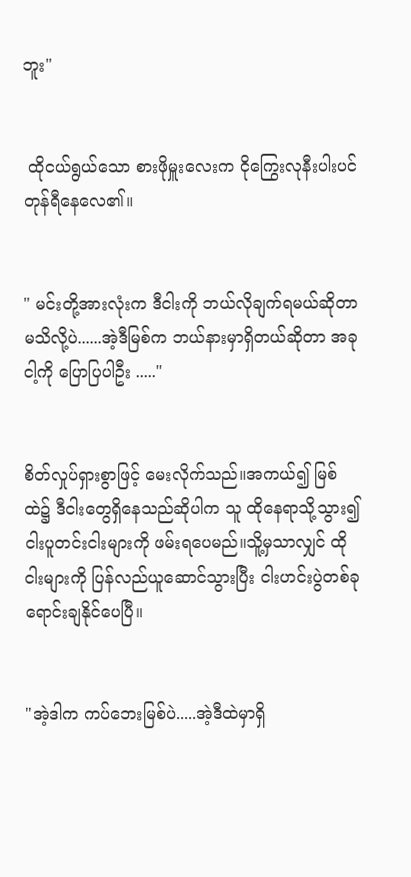ဘူး"


 ထိုငယ်ရွယ်သော စားဖိုမှူးလေးက ငိုကြွေးလုနီးပါးပင် တုန်ရီနေလေ၏။


" မင်းတို့အားလုံးက ဒီငါးကို ဘယ်လိုချက်ရမယ်ဆိုတာ မသိလို့ပဲ......အဲ့ဒီမြစ်က ဘယ်နားမှာရှိတယ်ဆိုတာ အခုငါ့ကို ပြောပြပါဦး ....."


စိတ်လှုပ်ရှားစွာဖြင့် မေးလိုက်သည်။အကယ်၍ မြစ်ထဲ၌ ဒီငါးတွေရှိနေသည်ဆိုပါက သူ ထိုနေရာသို့သွား၍ ငါးပူတင်းငါးများကို ဖမ်းရပေမည်။သိူ့မှသာလျှင် ထိုငါးများကို ပြန်လည်ယူဆောင်သွားပြီး ငါးဟင်းပွဲတစ်ခု ရောင်းချနိုင်ပေပြီ။


"အဲ့ဒါက ကပ်ဘေးမြစ်ပဲ.....အဲ့ဒီထဲမှာရှိ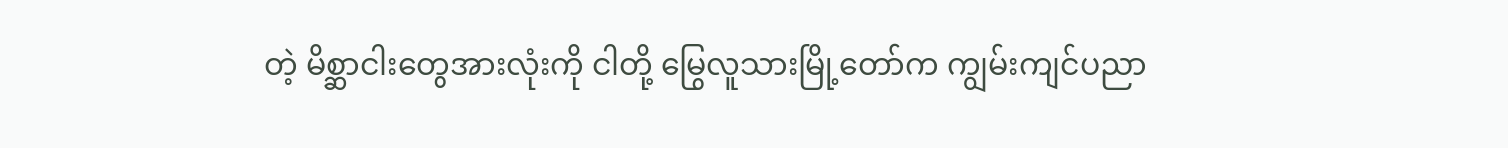တဲ့ မိစ္ဆာငါးတွေအားလုံးကို ငါတို့ မြွေလူသားမြို့တော်က ကျွမ်းကျင်ပညာ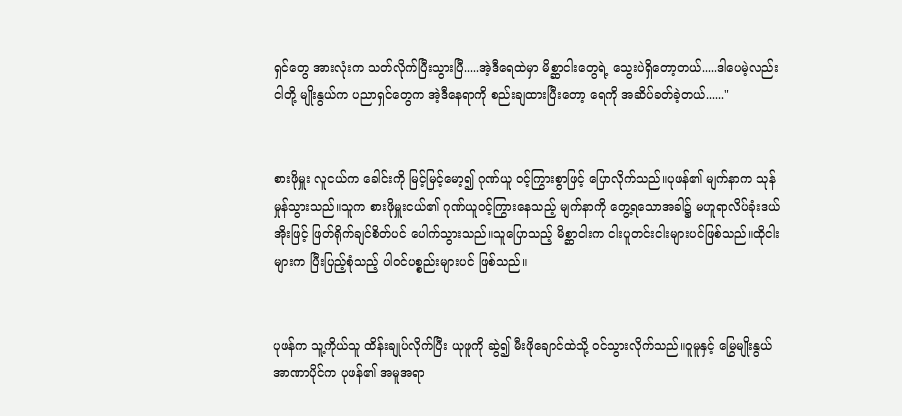ရှင်တွေ အားလုံးက သတ်လိုက်ပြီးသွားပြီ.....အဲ့ဒီရေထဲမှာ မိစ္ဆာငါးတွေရဲ့ သွေးပဲရှိတော့တယ်.....ဒါပေမဲ့လည်း ငါတို့ မျိုးနွယ်က ပညာရှင်တွေက အဲ့ဒီနေရာကို စည်းချထားပြီးတော့ ရေကို အဆိပ်ခတ်ခဲ့တယ်......"


စားဖိုမှူး လူငယ်က ခေါင်းကို မြင့်မြင့်မော့၍ ဂုဏ်ယူ ဝင့်ကြွားစွာဖြင့် ပြောလိုက်သည်။ပုဖန်၏ မျက်နာက သုန်မှုန်သွားသည်။သူက စားဖိုမှူးငယ်၏ ဂုဏ်ယူဝင့်ကြွားနေသည့် မျက်နာကို တွေ့ရသောအခါ၌ မဟူရာလိပ်ခုံးဒယ်အိုးဖြင့် ဖြတ်ရိုက်ချင်စိတ်ပင် ပေါက်သွားသည်။သူပြောသည့် မိစ္ဆာငါးက ငါးပူတင်းငါးများပင်ဖြစ်သည်။ထိုငါးများက ပြီးပြည့်စုံသည့် ပါဝင်ပစ္စည်းများပင် ဖြစ်သည်။


ပုဖန်က သူ့ကိုယ်သူ ထိန်းချုပ်လိုက်ပြီး ယုဖူကို ဆွဲ၍ မီးဖိုချောင်ထဲသို့ ဝင်သွားလိုက်သည်။ဝူမူနှင့် မြွေမျိုးနွယ်အာဏာပိုင်က ပုဖန်၏ အမူအရာ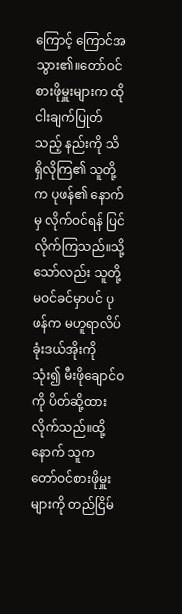ကြောင့် ကြောင်အသွား၏။တော်ဝင်စားဖိုမှူးများက ထိုငါးချက်ပြုတ်သည့် နည်းကို သိရှိလိုကြ၏ သူတို့က ပုဖန်၏ နောက်မှ လိုက်ဝင်ရန် ပြင်လိုက်ကြသည်။သို့သော်လည်း သူတို့ မဝင်ခင်မှာပင် ပုဖန်က မဟူရာလိပ်ခုံးဒယ်အိုးကိုသုံး၍ မီးဖိုချောင်ဝကို ပိတ်ဆို့ထားလိုက်သည်။ထို့နောက် သူက တော်ဝင်စားဖိုမှူးများကို တည်ငြိမ်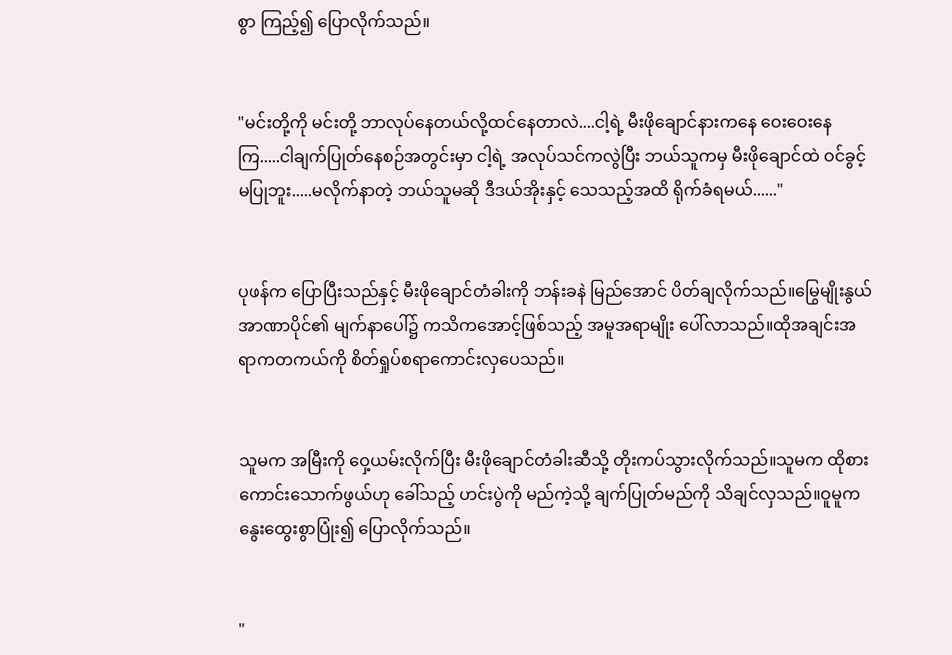စွာ ကြည့်၍ ပြောလိုက်သည်။


"မင်းတို့ကို မင်းတို့ ဘာလုပ်နေတယ်လို့ထင်နေတာလဲ....ငါ့ရဲ့ မီးဖိုချောင်နားကနေ ဝေးဝေးနေကြ.....ငါချက်ပြုတ်နေစဉ်အတွင်းမှာ ငါ့ရဲ့ အလုပ်သင်ကလွဲပြီး ဘယ်သူကမှ မီးဖိုချောင်ထဲ ဝင်ခွင့်မပြုဘူး.....မလိုက်နာတဲ့ ဘယ်သူမဆို ဒီဒယ်အိုးနှင့် သေသည့်အထိ ရိုက်ခံရမယ်......"


ပုဖန်က ပြောပြီးသည်နှင့် မီးဖိုချောင်တံခါးကို ဘန်းခနဲ မြည်အောင် ပိတ်ချလိုက်သည်။မြွေမျိုးနွယ် အာဏာပိုင်၏ မျက်နာပေါ်၌ ကသိကအောင့်ဖြစ်သည့် အမူအရာမျိုး ပေါ်လာသည်။ထိုအချင်းအရာကတကယ်ကို စိတ်ရှုပ်စရာကောင်းလှပေသည်။


သူမက အမြီးကို ဝှေ့ယမ်းလိုက်ပြီး မီးဖိုချောင်တံခါးဆီသို့ တိုးကပ်သွားလိုက်သည်။သူမက ထိုစားကောင်းသောက်ဖွယ်ဟု ခေါ်သည့် ဟင်းပွဲကို မည်ကဲ့သို့ ချက်ပြုတ်မည်ကို သိချင်လှသည်။ဝူမူက နွေးထွေးစွာပြုံး၍ ပြောလိုက်သည်။


"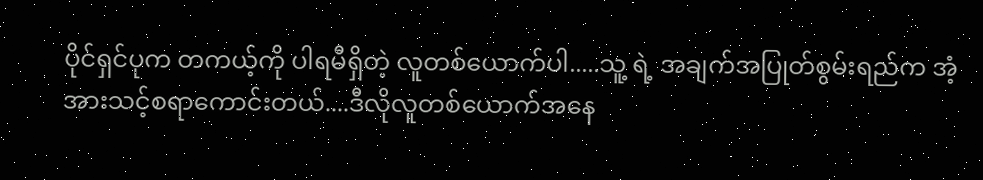ပိုင်ရှင်ပုက တကယ့်ကို ပါရမီရှိတဲ့ လူတစ်ယောက်ပါ.....သူ့ ရဲ့ အချက်အပြုတ်စွမ်းရည်က အံ့အားသင့်စရာကောင်းတယ်....ဒီလိုလူတစ်ယောက်အနေ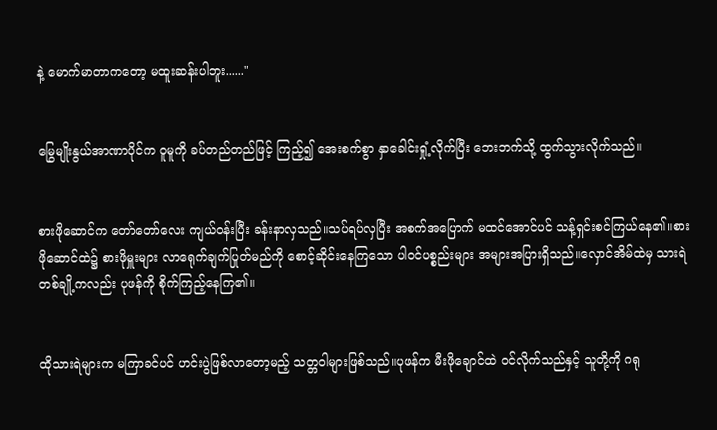နဲ့ မောက်မာတာကတော့ မထူးဆန်းပါဘူး......"


မြွေမျိုးနွယ်အာဏာပိုင်က ဝူမူကို ခပ်တည်တည်ဖြင့် ကြည့်၍ အေးစက်စွာ နှာခေါင်းရှုံ့လိုက်ပြီး ဘေးဘက်သို့ ထွက်သွားလိုက်သည်။


စားဖိုဆောင်က တော်တော်လေး ကျယ်ဝန်းပြီး ခန်းနာလှသည်။သပ်ရပ်လှပြီး အစက်အပြောက် မထင်အောင်ပင် သန့်ရှင်းစင်ကြယ်နေ၏။စားဖိုဆောင်ထဲ၌ စားဖိုမှူးများ လာရေုက်ချက်ပြုတ်မည်ကို စောင့်ဆိုင်းနေကြသော ပါဝင်ပစ္စည်းများ အများအပြားရှိသည်။လှောင်အိမ်ထဲမှ သားရဲတစ်ချို့ကလည်း ပုဖန်ကို စိုက်ကြည့်နေကြ၏။


ထိုသားရဲများက မကြာခင်ပင် ဟင်းပွဲဖြစ်လာတော့မည့် သတ္တဝါများဖြစ်သည်။ပုဖန်က မီးဖိုချောင်ထဲ ဝင်လိုက်သည်နှင့် သူတို့ကို ဂရု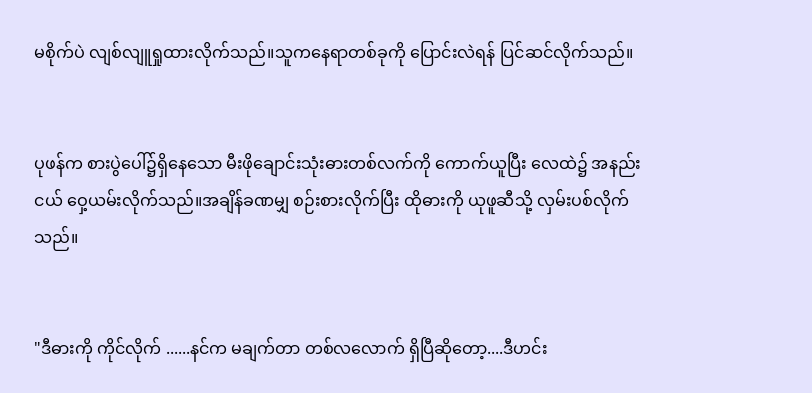မစိုက်ပဲ လျစ်လျူရှုထားလိုက်သည်။သူကနေရာတစ်ခုကို ပြောင်းလဲရန် ပြင်ဆင်လိုက်သည်။


ပုဖန်က စားပွဲပေါ်၌ရှိနေသော မီးဖိုချောင်းသုံးဓားတစ်လက်ကို ကောက်ယူပြီး လေထဲ၌ အနည်းငယ် ဝှေ့ယမ်းလိုက်သည်။အချိန်ခဏမျှ စဉ်းစားလိုက်ပြီး ထိုဓားကို ယုဖူဆီသို့ လှမ်းပစ်လိုက်သည်။


"ဒီဓားကို ကိုင်လိုက် ......နင်က မချက်တာ တစ်လလောက် ရှိပြီဆိုတော့....ဒီဟင်း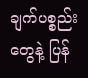ချက်ပစ္စည်းတွေနဲ့ ပြန်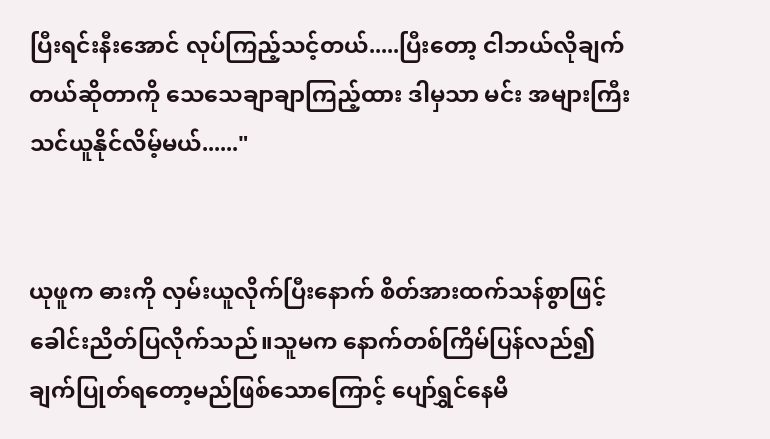ပြီးရင်းနီးအောင် လုပ်ကြည့်သင့်တယ်.....ပြီးတော့ ငါဘယ်လိုချက်တယ်ဆိုတာကို သေသေချာချာကြည့်ထား ဒါမှသာ မင်း အများကြီး သင်ယူနိုင်လိမ့်မယ်......"


ယုဖူက ဓားကို လှမ်းယူလိုက်ပြီးနောက် စိတ်အားထက်သန်စွာဖြင့် ခေါင်းညိတ်ပြလိုက်သည်။သူမက နောက်တစ်ကြိမ်ပြန်လည်၍ ချက်ပြုတ်ရတော့မည်ဖြစ်သောကြောင့် ပျော်ရွှင်နေမိ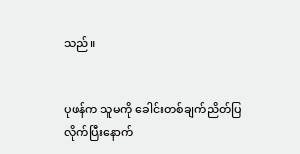သည်။


ပုဖန်က သူမကို ခေါင်းတစ်ချက်ညိတ်ပြလိုက်ပြီးနောက်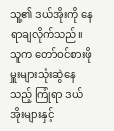သူ့၏ ဒယ်အိုးကို နေရာချလိုက်သည်။သူက တော်ဝင်စားဖိုမှူးများသုံးဆွဲနေသည့် ကြုံရာ ဒယ်အိုးများနှင့်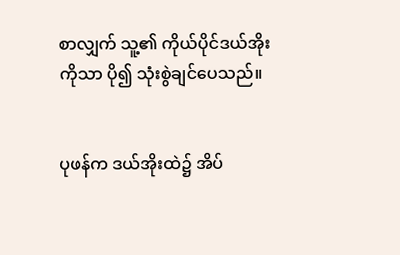စာလျှက် သူ့၏ ကိုယ်ပိုင်ဒယ်အိုးကိုသာ ပို၍ သုံးစွဲချင်ပေသည်။


ပုဖန်က ဒယ်အိုးထဲ၌ အိပ်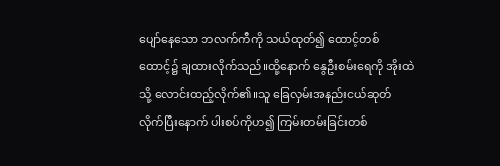ပျော်နေသော ဘလက်ကီကို သယ်ထုတ်၍ ထောင့်တစ်ထောင့်၌ ချထားလိုက်သည်။ထို့နောက် နွေဦးစမ်းရေကို အိုးထဲသို့ လောင်းထည့်လိုက်၏။သူ ခြေလှမ်းအနည်းငယ်ဆုတ်လိုက်ပြီးနောက် ပါးစပ်ကိုဟ၍ ကြမ်းတမ်းခြင်းတစ်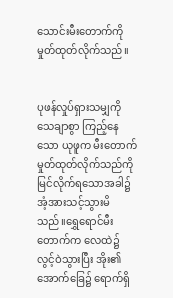သောင်းမီးတောက်ကို မှုတ်ထုတ်လိုက်သည်။


ပုဖန်လှုပ်ရှားသမျှကို သေချာစွာ ကြည့်နေသော ယုဖူက မီးတောက်မှုတ်ထုတ်လိုက်သည်ကို မြင်လိုက်ရသောအခါ၌ အံ့အားသင့်သွားမိသည်။ရွှေရောင်မီးတောက်က လေထဲ၌ လွင့်ဝဲသွားပြီး အိုး၏ အောက်ခြေ၌ ရောက်ရှိ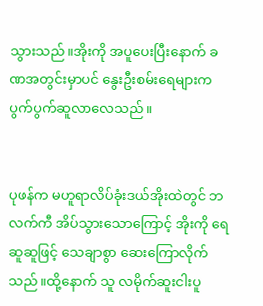သွားသည်။အိုးကို အပူပေးပြီးနောက် ခဏအတွင်းမှာပင် နွေးဦးစမ်းရေများက ပွက်ပွက်ဆူလာလေသည်။


ပုဖန်က မဟူရာလိပ်ခုံးဒယ်အိုးထဲတွင် ဘလက်ကီ အိပ်သွားသောကြောင့် အိုးကို ရေဆူဆူဖြင့် သေချာစွာ ဆေးကြောလိုက်သည်။ထို့နောက် သူ လမိုက်ဆူးငါးပူ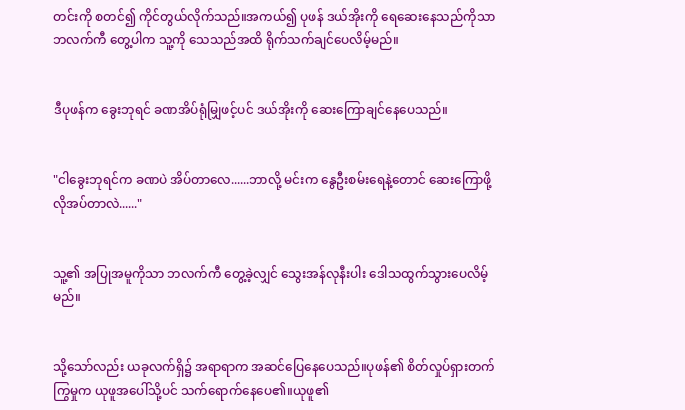တင်းကို စတင်၍ ကိုင်တွယ်လိုက်သည်။အကယ်၍ ပုဖန် ဒယ်အိုးကို ရေဆေးနေသည်ကိုသာ ဘလက်ကီ တွေ့ပါက သူ့ကို သေသည်အထိ ရိုက်သက်ချင်ပေလိမ့်မည်။


ဒီပုဖန်က ခွေးဘုရင် ခဏအိပ်ရုံမျြှဖင့်ပင် ဒယ်အိုးကို ဆေးကြောချင်နေပေသည်။


"ငါခွေးဘုရင်က ခဏပဲ အိပ်တာလေ......ဘာလို့ မင်းက နွေဦးစမ်းရေနဲ့တောင် ဆေးကြောဖို့ လိုအပ်တာလဲ......"


သူ့၏ အပြုအမူကိုသာ ဘလက်ကီ တွေ့ခဲ့လျှင် သွေးအန်လုနီးပါး ဒေါသထွက်သွားပေလိမ့်မည်။


သို့သော်လည်း ယခုလက်ရှိ၌ အရာရာက အဆင်ပြေနေပေသည်။ပုဖန်၏ စိတ်လှုပ်ရှားတက်ကြွမှုက ယုဖူအပေါ်သို့ပင် သက်ရောက်နေပေ၏။ယုဖူ၏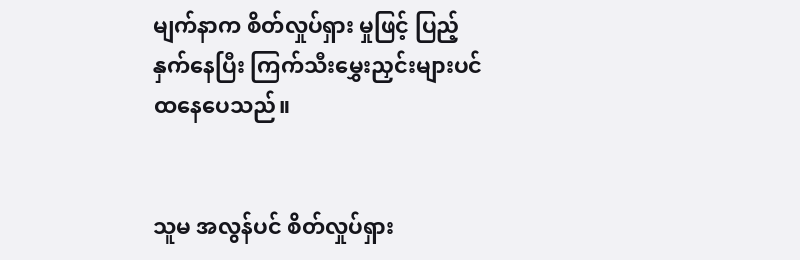မျက်နာက စိတ်လှုပ်ရှား မှုဖြင့် ပြည့်နှက်နေပြီး ကြက်သီးမွှေးညှင်းများပင် ထနေပေသည်။


သူမ အလွန်ပင် စိတ်လှုပ်ရှား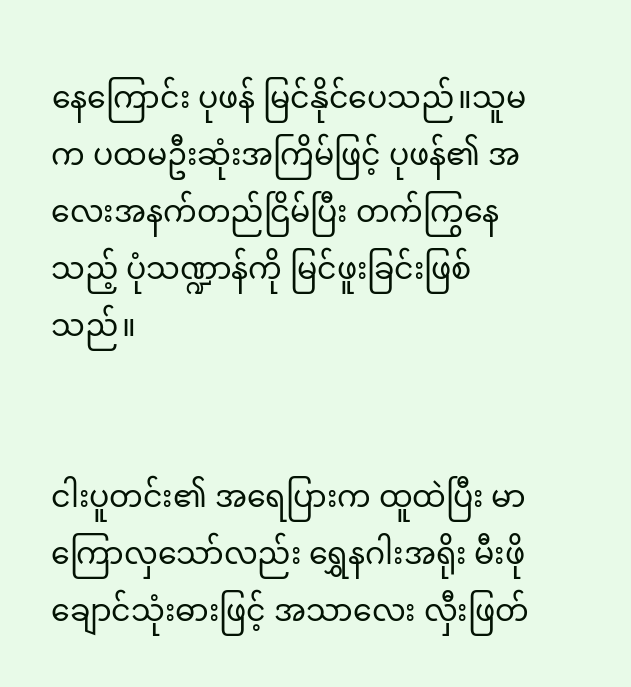နေကြောင်း ပုဖန် မြင်နိုင်ပေသည်။သူမက ပထမဦးဆုံးအကြိမ်ဖြင့် ပုဖန်၏ အလေးအနက်တည်ငြိမ်ပြီး တက်ကြွနေသည့် ပုံသဏ္ဍာန်ကို မြင်ဖူးခြင်းဖြစ်သည်။


ငါးပူတင်း၏ အရေပြားက ထူထဲပြီး မာကြောလှသော်လည်း ရွှေနဂါးအရိုး မီးဖိုချောင်သုံးဓားဖြင့် အသာလေး လှီးဖြတ်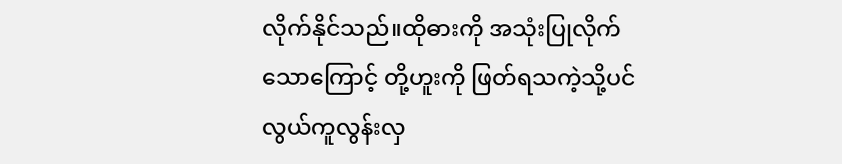လိုက်နိုင်သည်။ထိုဓားကို အသုံးပြုလိုက်သောကြောင့် တို့ဟူးကို ဖြတ်ရသကဲ့သို့ပင် လွယ်ကူလွန်းလှ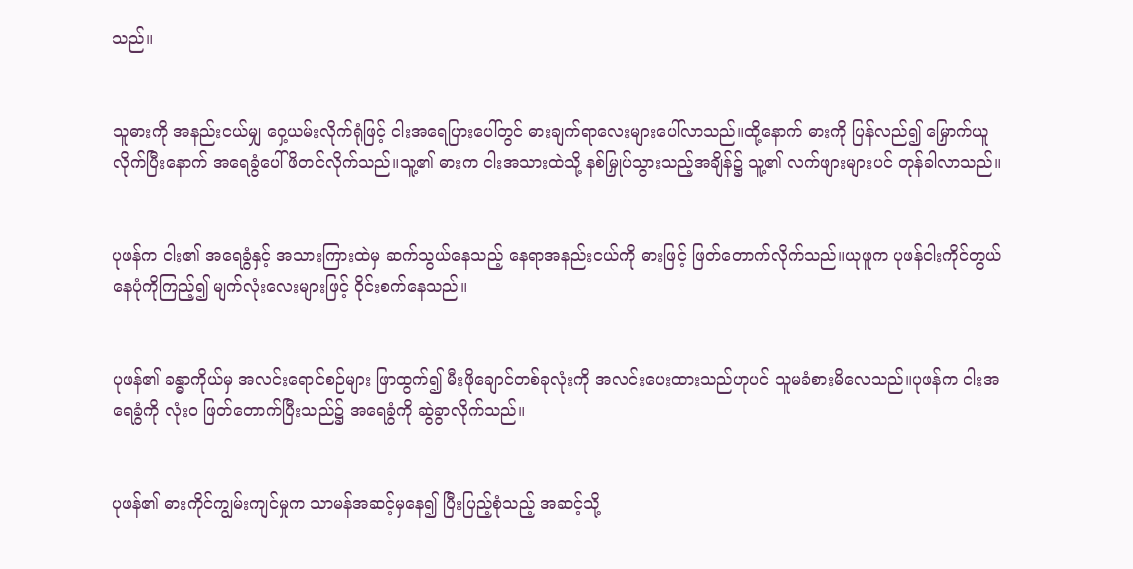သည်။


သူဓားကို အနည်းငယ်မျှ ဝှေ့ယမ်းလိုက်ရုံဖြင့် ငါးအရေပြားပေါ်တွင် ဓားချက်ရာလေးများပေါ်လာသည်။ထို့နောက် ဓားကို ပြန်လည်၍ မြှောက်ယူလိုက်ပြီးနောက် အရေခွံပေါ်ဖိတင်လိုက်သည်။သူ့၏ ဓားက ငါးအသားထဲသို့ နစ်မြှုပ်သွားသည့်အချိန်၌ သူ့၏ လက်ဖျားများပင် တုန်ခါလာသည်။


ပုဖန်က ငါး၏ အရေခွံနှင့် အသားကြားထဲမှ ဆက်သွယ်နေသည့် နေရာအနည်းငယ်ကို ဓားဖြင့် ဖြတ်တောက်လိုက်သည်။ယုဖူက ပုဖန်ငါးကိုင်တွယ်နေပုံကိုကြည့်၍ မျက်လုံးလေးများဖြင့် ဝိုင်းစက်နေသည်။


ပုဖန်၏ ခန္ဓာကိုယ်မှ အလင်းရောင်စဉ်များ ဖြာထွက်၍ မီးဖိုချောင်တစ်ခုလုံးကို အလင်းပေးထားသည်ဟုပင် သူမခံစားမိလေသည်။ပုဖန်က ငါးအရေခွံကို လုံးဝ ဖြတ်တောက်ပြီးသည်၌ အရေခွံကို ဆွဲခွာလိုက်သည်။


ပုဖန်၏ ဓားကိုင်ကျွမ်းကျင်မှုက သာမန်အဆင့်မှနေ၍ ပြီးပြည့်စုံသည့် အဆင့်သို့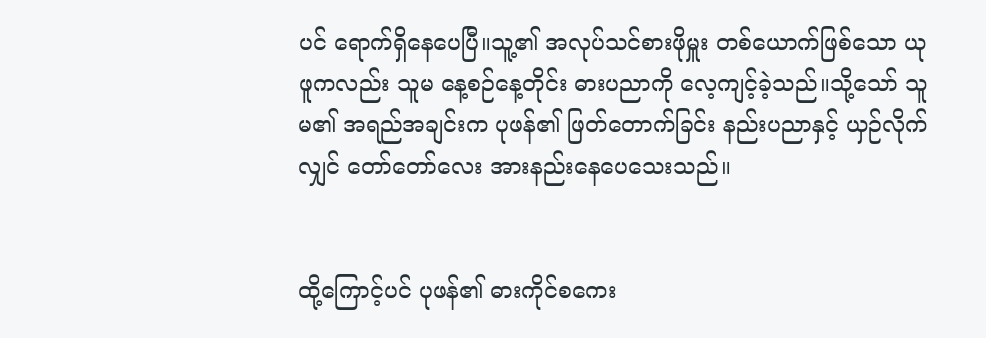ပင် ရောက်ရှိနေပေပြီ။သူ့၏ အလုပ်သင်စားဖိုမှူး တစ်ယောက်ဖြစ်သော ယုဖူကလည်း သူမ နေ့စဉ်နေ့တိုင်း ဓားပညာကို လေ့ကျင့်ခဲ့သည်။သို့သော် သူမ၏ အရည်အချင်းက ပုဖန်၏ ဖြတ်တောက်ခြင်း နည်းပညာနှင့် ယှဉ်လိုက်လျှင် တော်တော်လေး အားနည်းနေပေသေးသည်။


ထို့ကြောင့်ပင် ပုဖန်၏ ဓားကိုင်စကေး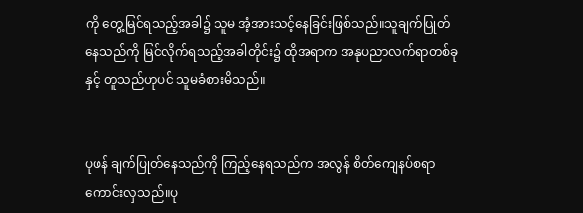ကို တွေ့မြင်ရသည့်အခါ၌ သူမ အံ့အားသင့်နေခြင်းဖြစ်သည်။သူချက်ပြုတ်နေသည်ကို မြင်လိုက်ရသည့်အခါတိုင်း၌ ထိုအရာက အနုပညာလက်ရာတစ်ခုနှင့် တူသည်ဟုပင် သူမခံစားမိသည်။


ပုဖန် ချက်ပြုတ်နေသည်ကို ကြည့်နေရသည်က အလွန် စိတ်ကျေနပ်စရာကောင်းလှသည်။ပု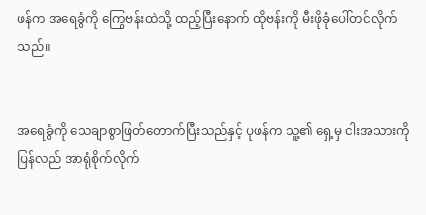ဖန်က အရေခွံကို ကြွေဗန်းထဲသို့ ထည့်ပြီးနောက် ထိုဗန်းကို မီးဖိုခုံပေါ်တင်လိုက်သည်။


အရေခွံကို သေချာစွာဖြတ်တောက်ပြီးသည်နှင့် ပုဖန်က သူ့၏ ရှေ့မှ ငါးအသားကို ပြန်လည် အာရုံစိုက်လိုက်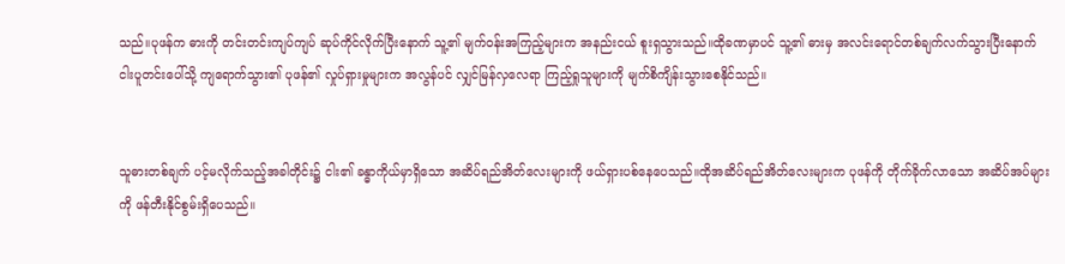သည်။ပုဖန်က ဓားကို တင်းတင်းကျပ်ကျပ် ဆုပ်ကိုင်လိုက်ပြီးနောက် သူ့၏ မျက်ဝန်းအကြည့်များက အနည်းငယ် စူးရှသွားသည်။ထိုခဏမှာပင် သူ့၏ ဓားမှ အလင်းရောင်တစ်ချက်လက်သွားပြီးနောက် ငါးပူတင်းပေါ်သို့ ကျရောက်သွား၏ ပုဖန်၏ လှုပ်ရှားမှုများက အလွန်ပင် လျှင်မြန်လှလေရာ ကြည့်ရှုသူများကို မျက်စိကျိန်းသွားစေနိုင်သည်။


သူဓားတစ်ချက် ပင့်မလိုက်သည့်အခါတိုင်း၌ ငါး၏ ခန္ဓာကိုယ်မှာရှိသော အဆိပ်ရည်အိတ်လေးများကို ဖယ်ရှားပစ်နေပေသည်။ထိုအဆိပ်ရည်အိတ်လေးများက ပုဖန်ကို တိုက်ခိုက်လာသော အဆိပ်အပ်များကို ဖန်တီးနိုင်စွမ်းရှိပေသည်။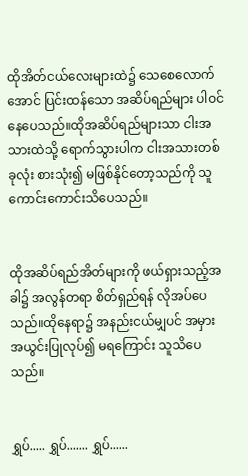ထိုအိတ်ငယ်လေးများထဲ၌ သေစေလောက်အောင် ပြင်းထန်သော အဆိပ်ရည်များ ပါဝင်နေပေသည်။ထိုအဆိပ်ရည်များသာ ငါးအသားထဲသို့ ရောက်သွားပါက ငါးအသားတစ်ခုလုံး စားသုံး၍ မဖြစ်နိုင်တော့သည်ကို သူကောင်းကောင်းသိပေသည်။


ထိုအဆိပ်ရည်အိတ်များကို ဖယ်ရှားသည့်အခါ၌ အလွန်တရာ စိတ်ရှည်ရန် လိုအပ်ပေသည်။ထိုနေရာ၌ အနည်းငယ်မျှပင် အမှားအယွင်းပြုလုပ်၍ မရကြောင်း သူသိပေသည်။


ရွှပ်..... ရွှပ်....... ရွှပ်......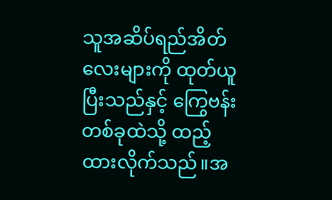သူအဆိပ်ရည်အိတ်လေးများကို ထုတ်ယူပြီးသည်နှင့် ကြွေဗန်းတစ်ခုထဲသို့ ထည့်ထားလိုက်သည်။အ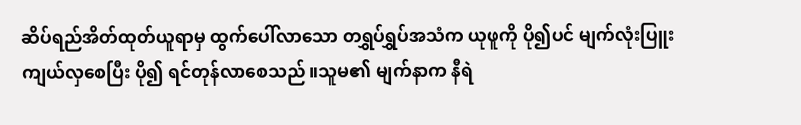ဆိပ်ရည်အိတ်ထုတ်ယူရာမှ ထွက်ပေါ်လာသော တရွှပ်ရွှပ်အသံက ယုဖူကို ပို၍ပင် မျက်လုံးပြူးကျယ်လှစေပြီး ပို၍ ရင်တုန်လာစေသည်။သူမ၏ မျက်နာက နီရဲ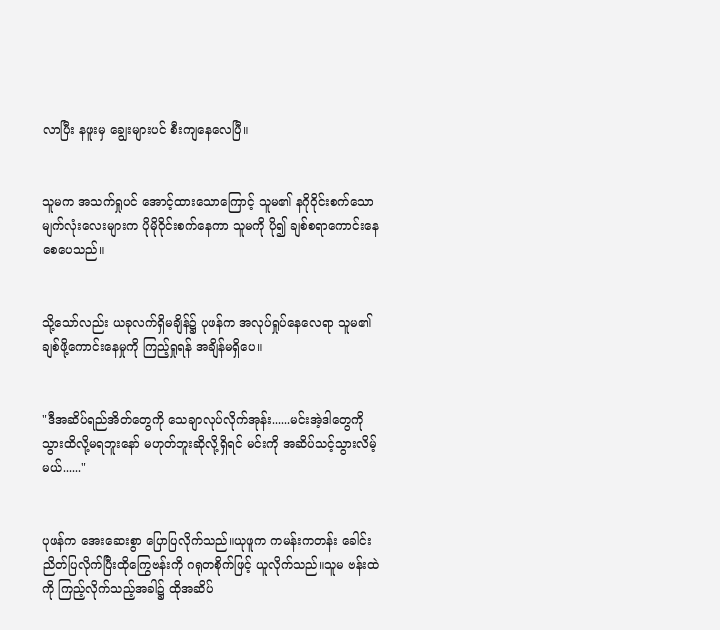လာပြီး နဖူးမှ ချွေးများပင် စီးကျနေလေပြီ။


သူမက အသက်ရှုပင် အောင့်ထားသောကြောင့် သူမ၏ နဂိုဝိုင်းစက်သော မျက်လုံးလေးများက ပိုမိုဝိုင်းစက်နေကာ သူမကို ပို၍ ချစ်စရာကောင်းနေစေပေသည်။


သို့သော်လည်း ယခုလက်ရှိမချိန်၌ ပုဖန်က အလုပ်ရှုပ်နေလေရာ သူမ၏ ချစ်ဖို့ကောင်းနေမှုကို ကြည့်ရှုရန် အချိန်မရှိပေ။


"ဒီအဆိပ်ရည်အိတ်တွေကို သေချာလုပ်လိုက်အုန်း......မင်းအဲ့ဒါတွေကို သွားထိလို့မရဘူးနော် မဟုတ်ဘူးဆိုလို့ရှိရင် မင်းကို အဆိပ်သင့်သွားလိမ့်မယ်......"


ပုဖန်က အေးဆေးစွာ ပြောပြလိုက်သည်။ယုဖူက ကမန်းကတန်း ခေါင်းညိတ်ပြလိုက်ပြီးထိုကြွေဗန်းကို ဂရုတစိုက်ဖြင့် ယူလိုက်သည်။သူမ ဗန်းထဲကို ကြည့်လိုက်သည့်အခါ၌ ထိုအဆိပ်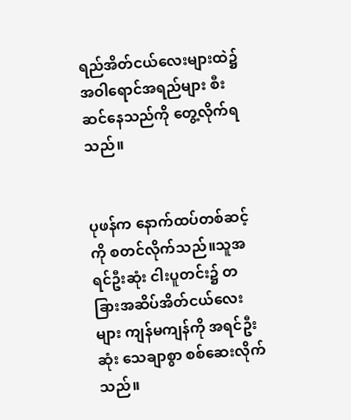ရည်အိတ်ငယ်လေးများထဲ၌ အဝါရောင်အရည်များ စီးဆင်နေသည်ကို တွေ့လိုက်ရသည်။


ပုဖန်က နောက်ထပ်တစ်ဆင့် ကို စတင်လိုက်သည်။သူအရင်ဦးဆုံး ငါးပူတင်း၌ တခြားအဆိပ်အိတ်ငယ်လေးများ ကျန်မကျန်ကို အရင်ဦးဆုံး သေချာစွာ စစ်ဆေးလိုက်သည်။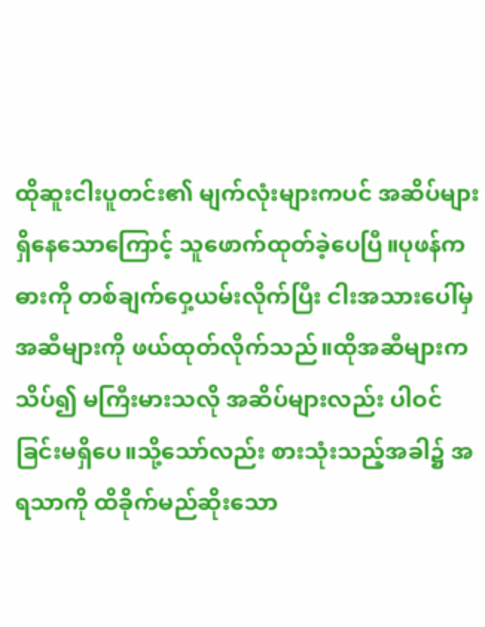ထိုဆူးငါးပူတင်း၏ မျက်လုံးများကပင် အဆိပ်များရှိနေသောကြောင့် သူဖောက်ထုတ်ခဲ့ပေပြီ။ပုဖန်က ဓားကို တစ်ချက်ဝှေ့ယမ်းလိုက်ပြီး ငါးအသားပေါ်မှ အဆီများကို ဖယ်ထုတ်လိုက်သည်။ထိုအဆီများက သိပ်၍ မကြီးမားသလို အဆိပ်များလည်း ပါဝင်ခြင်းမရှိပေ။သို့သော်လည်း စားသုံးသည့်အခါ၌ အရသာကို ထိခိုက်မည်ဆိုးသော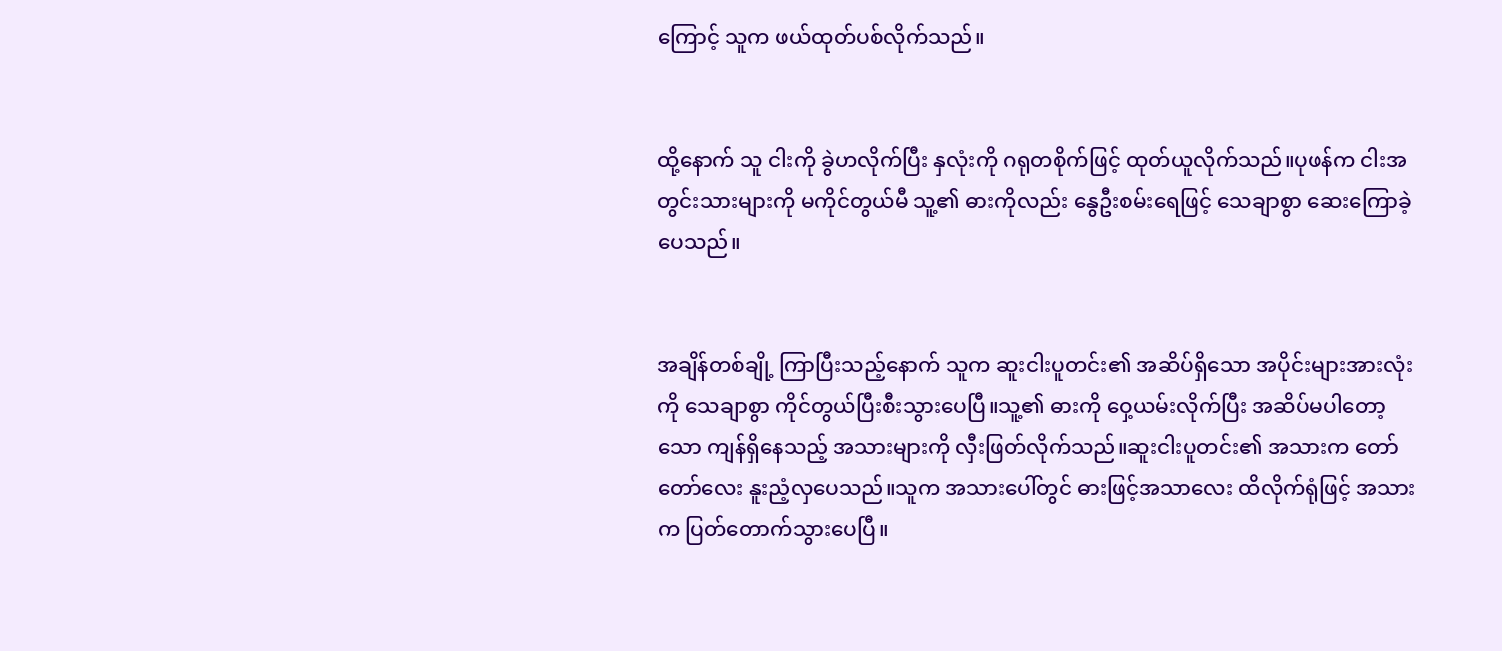ကြောင့် သူက ဖယ်ထုတ်ပစ်လိုက်သည်။


ထို့နောက် သူ ငါးကို ခွဲဟလိုက်ပြီး နှလုံးကို ဂရုတစိုက်ဖြင့် ထုတ်ယူလိုက်သည်။ပုဖန်က ငါးအတွင်းသားများကို မကိုင်တွယ်မီ သူ့၏ ဓားကိုလည်း နွေဦးစမ်းရေဖြင့် သေချာစွာ ဆေးကြောခဲ့ပေသည်။


အချိန်တစ်ချို့ ကြာပြီးသည့်နောက် သူက ဆူးငါးပူတင်း၏ အဆိပ်ရှိသော အပိုင်းများအားလုံးကို သေချာစွာ ကိုင်တွယ်ပြီးစီးသွားပေပြီ။သူ့၏ ဓားကို ဝှေ့ယမ်းလိုက်ပြီး အဆိပ်မပါတော့သော ကျန်ရှိနေသည့် အသားများကို လှီးဖြတ်လိုက်သည်။ဆူးငါးပူတင်း၏ အသားက တော်တော်လေး နူးညံ့လှပေသည်။သူက အသားပေါ်တွင် ဓားဖြင့်အသာလေး ထိလိုက်ရုံဖြင့် အသားက ပြတ်တောက်သွားပေပြီ။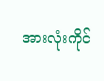အားလုံးကိုင်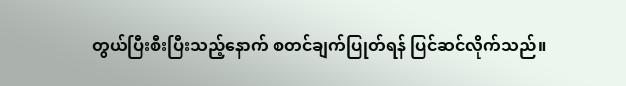တွယ်ပြီးစီးပြီးသည့်နောက် စတင်ချက်ပြုတ်ရန် ပြင်ဆင်လိုက်သည်။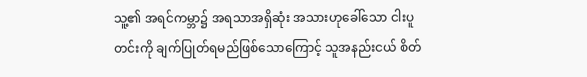သူ့၏ အရင်ကမ္ဘာ၌ အရသာအရှိဆုံး အသားဟုခေါ်သော ငါးပူတင်းကို ချက်ပြုတ်ရမည်ဖြစ်သောကြောင့် သူအနည်းငယ် စိတ်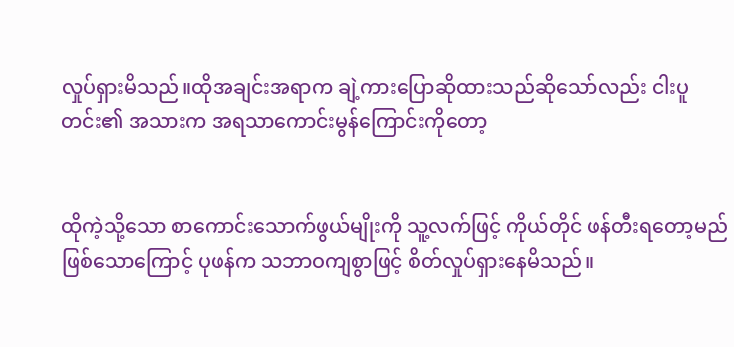လှုပ်ရှားမိသည်။ထိုအချင်းအရာက ချဲ့ကားပြောဆိုထားသည်ဆိုသော်လည်း ငါးပူတင်း၏ အသားက အရသာကောင်းမွန်ကြောင်းကိုတော့


ထိုကဲ့သို့သော စာကောင်းသောက်ဖွယ်မျိုးကို သူ့လက်ဖြင့် ကိုယ်တိုင် ဖန်တီးရတော့မည်ဖြစ်သောကြောင့် ပုဖန်က သဘာဝကျစွာဖြင့် စိတ်လှုပ်ရှားနေမိသည်။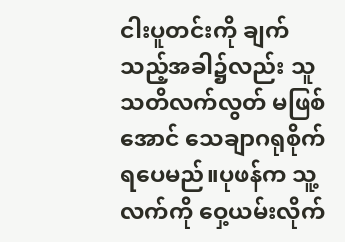ငါးပူတင်းကို ချက်သည့်အခါ၌လည်း သူသတိလက်လွတ် မဖြစ်အောင် သေချာဂရုစိုက်ရပေမည်။ပုဖန်က သူ့လက်ကို ဝှေ့ယမ်းလိုက်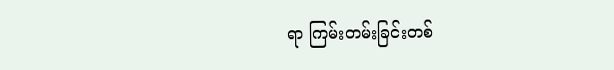ရာ ကြမ်းတမ်းခြင်းတစ်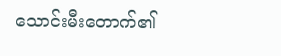သောင်းမီးတောက်၏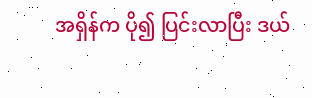အရှိန်က ပို၍ ပြင်းလာပြီး ဒယ်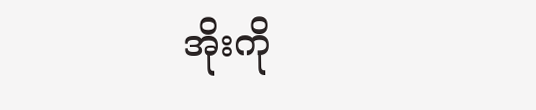အိုးကို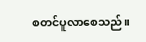စတင်ပူလာစေသည်။